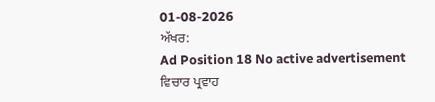01-08-2026
ਅੱਖਰ:
Ad Position 18 No active advertisement
ਵਿਚਾਰ ਪ੍ਰਵਾਹ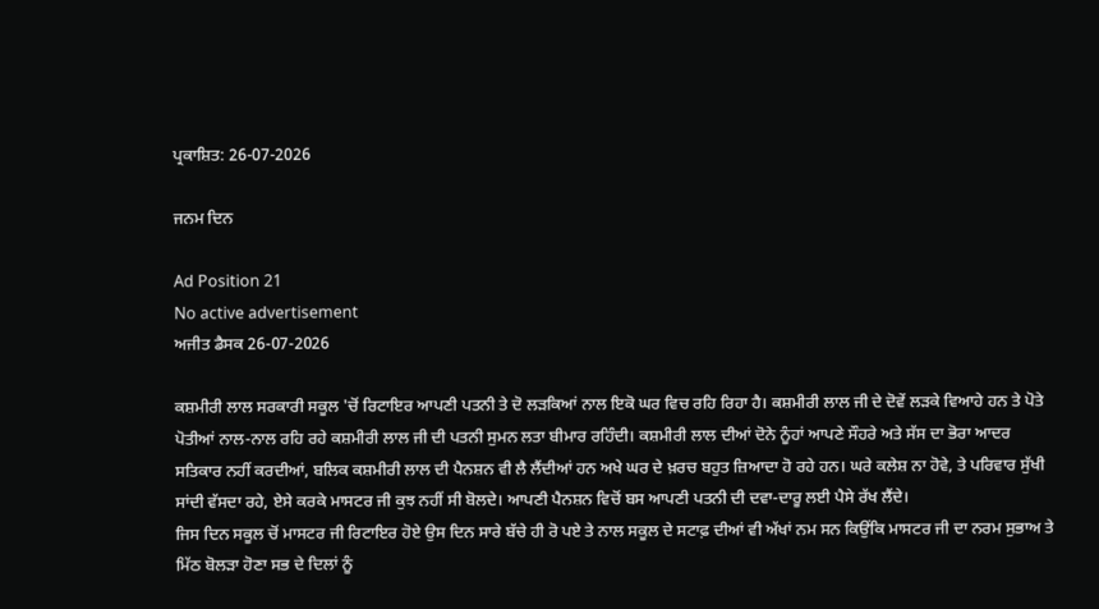ਪ੍ਰਕਾਸ਼ਿਤ: 26-07-2026

ਜਨਮ ਦਿਨ

Ad Position 21
No active advertisement
ਅਜੀਤ ਡੈਸਕ 26-07-2026

ਕਸ਼ਮੀਰੀ ਲਾਲ ਸਰਕਾਰੀ ਸਕੂਲ 'ਚੋਂ ਰਿਟਾਇਰ ਆਪਣੀ ਪਤਨੀ ਤੇ ਦੋ ਲੜਕਿਆਂ ਨਾਲ ਇਕੋ ਘਰ ਵਿਚ ਰਹਿ ਰਿਹਾ ਹੈ। ਕਸ਼ਮੀਰੀ ਲਾਲ ਜੀ ਦੇ ਦੋਵੇਂ ਲੜਕੇ ਵਿਆਹੇ ਹਨ ਤੇ ਪੋਤੇ ਪੋਤੀਆਂ ਨਾਲ-ਨਾਲ ਰਹਿ ਰਹੇ ਕਸ਼ਮੀਰੀ ਲਾਲ ਜੀ ਦੀ ਪਤਨੀ ਸੁਮਨ ਲਤਾ ਬੀਮਾਰ ਰਹਿੰਦੀ। ਕਸ਼ਮੀਰੀ ਲਾਲ ਦੀਆਂ ਦੋਨੇ ਨੂੰਹਾਂ ਆਪਣੇ ਸੌਹਰੇ ਅਤੇ ਸੱਸ ਦਾ ਭੋਰਾ ਆਦਰ ਸਤਿਕਾਰ ਨਹੀਂ ਕਰਦੀਆਂ, ਬਲਿਕ ਕਸ਼ਮੀਰੀ ਲਾਲ ਦੀ ਪੈਨਸ਼ਨ ਵੀ ਲੈ ਲੈਂਦੀਆਂ ਹਨ ਅਖੇ ਘਰ ਦੇ ਖ਼ਰਚ ਬਹੁਤ ਜ਼ਿਆਦਾ ਹੋ ਰਹੇ ਹਨ। ਘਰੇ ਕਲੇਸ਼ ਨਾ ਹੋਵੇ, ਤੇ ਪਰਿਵਾਰ ਸੁੱਖੀ ਸਾਂਦੀ ਵੱਸਦਾ ਰਹੇ, ਏਸੇ ਕਰਕੇ ਮਾਸਟਰ ਜੀ ਕੁਝ ਨਹੀਂ ਸੀ ਬੋਲਦੇ। ਆਪਣੀ ਪੈਨਸ਼ਨ ਵਿਚੋਂ ਬਸ ਆਪਣੀ ਪਤਨੀ ਦੀ ਦਵਾ-ਦਾਰੂ ਲਈ ਪੈਸੇ ਰੱਖ ਲੈਂਦੇ।
ਜਿਸ ਦਿਨ ਸਕੂਲ ਚੋਂ ਮਾਸਟਰ ਜੀ ਰਿਟਾਇਰ ਹੋਏ ਉਸ ਦਿਨ ਸਾਰੇ ਬੱਚੇ ਹੀ ਰੋ ਪਏ ਤੇ ਨਾਲ ਸਕੂਲ ਦੇ ਸਟਾਫ਼ ਦੀਆਂ ਵੀ ਅੱਖਾਂ ਨਮ ਸਨ ਕਿਉਂਕਿ ਮਾਸਟਰ ਜੀ ਦਾ ਨਰਮ ਸੁਭਾਅ ਤੇ ਮਿੱਠ ਬੋਲੜਾ ਹੋਣਾ ਸਭ ਦੇ ਦਿਲਾਂ ਨੂੰ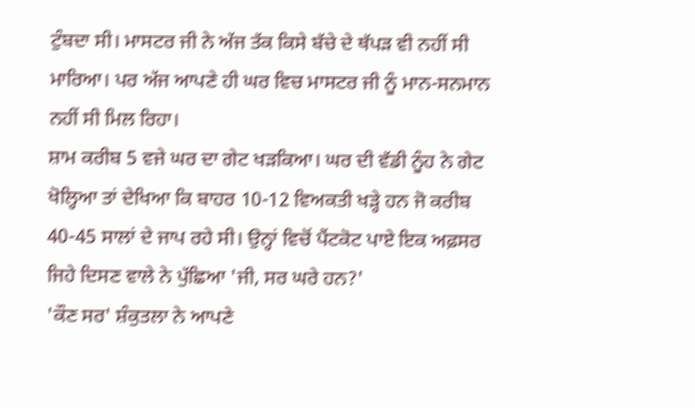ਟੁੰਬਦਾ ਸੀ। ਮਾਸਟਰ ਜੀ ਨੇ ਅੱਜ ਤੱਕ ਕਿਸੇ ਬੱਚੇ ਦੇ ਥੱਪੜ ਵੀ ਨਹੀਂ ਸੀ ਮਾਰਿਆ। ਪਰ ਅੱਜ ਆਪਣੇ ਹੀ ਘਰ ਵਿਚ ਮਾਸਟਰ ਜੀ ਨੂੰ ਮਾਨ-ਸਨਮਾਨ ਨਹੀਂ ਸੀ ਮਿਲ ਰਿਹਾ।
ਸ਼ਾਮ ਕਰੀਬ 5 ਵਜੇ ਘਰ ਦਾ ਗੇਟ ਖੜਕਿਆ। ਘਰ ਦੀ ਵੱਡੀ ਨੂੰਹ ਨੇ ਗੇਟ ਖੋਲ੍ਹਿਆ ਤਾਂ ਦੇਖਿਆ ਕਿ ਬਾਹਰ 10-12 ਵਿਅਕਤੀ ਖੜ੍ਹੇ ਹਨ ਜੋ ਕਰੀਬ 40-45 ਸਾਲਾਂ ਦੇ ਜਾਪ ਰਹੇ ਸੀ। ਉਨ੍ਹਾਂ ਵਿਚੋਂ ਪੈਂਟਕੋਟ ਪਾਏ ਇਕ ਅਫ਼ਸਰ ਜਿਹੇ ਦਿਸਣ ਵਾਲੇ ਨੇ ਪੁੱਛਿਆ 'ਜੀ, ਸਰ ਘਰੇ ਹਨ?'
'ਕੌਣ ਸਰ' ਸ਼ੰਕੁਤਲਾ ਨੇ ਆਪਣੇ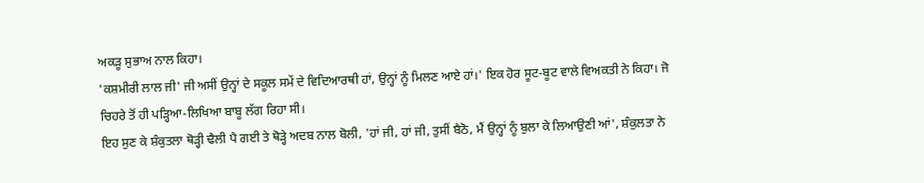ਅਕੜੂ ਸੁਭਾਅ ਨਾਲ ਕਿਹਾ।
'ਕਸ਼ਮੀਰੀ ਲਾਲ ਜੀ' ਜੀ ਅਸੀਂ ਉਨ੍ਹਾਂ ਦੇ ਸਕੂਲ ਸਮੇਂ ਦੇ ਵਿਦਿਆਰਥੀ ਹਾਂ, ਉਨ੍ਹਾਂ ਨੂੰ ਮਿਲਣ ਆਏ ਹਾਂ।' ਇਕ ਹੋਰ ਸੂਟ-ਬੂਟ ਵਾਲੇ ਵਿਅਕਤੀ ਨੇ ਕਿਹਾ। ਜੋ ਚਿਹਰੇ ਤੋਂ ਹੀ ਪੜ੍ਹਿਆ-ਲਿਖਿਆ ਬਾਬੂ ਲੱਗ ਰਿਹਾ ਸੀ।
ਇਹ ਸੁਣ ਕੇ ਸ਼ੰਕੁਤਲਾ ਥੋੜ੍ਹੀ ਢੈਲੀ ਪੈ ਗਈ ਤੇ ਥੋੜ੍ਹੇ ਅਦਬ ਨਾਲ ਬੋਲੀ, 'ਹਾਂ ਜੀ, ਹਾਂ ਜੀ, ਤੁਸੀਂ ਬੈਠੋ, ਮੈਂ ਉਨ੍ਹਾਂ ਨੂੰ ਬੁਲਾ ਕੇ ਲਿਆਉਣੀ ਆਂ', ਸ਼ੰਕੁਲਤਾ ਨੇ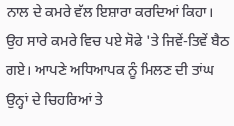ਨਾਲ ਦੇ ਕਮਰੇ ਵੱਲ ਇਸ਼ਾਰਾ ਕਰਦਿਆਂ ਕਿਹਾ।
ਉਹ ਸਾਰੇ ਕਮਰੇ ਵਿਚ ਪਏ ਸੋਫੇ 'ਤੇ ਜਿਵੇਂ-ਤਿਵੇਂ ਬੈਠ ਗਏ। ਆਪਣੇ ਅਧਿਆਪਕ ਨੂੰ ਮਿਲਣ ਦੀ ਤਾਂਘ ਉਨ੍ਹਾਂ ਦੇ ਚਿਹਰਿਆਂ ਤੇ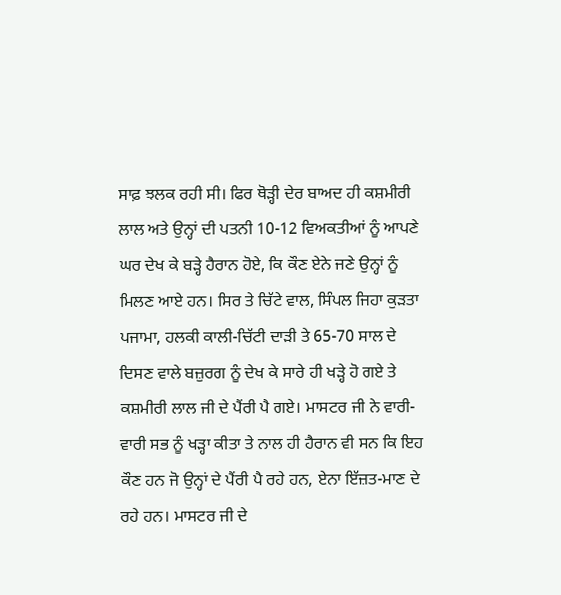ਸਾਫ਼ ਝਲਕ ਰਹੀ ਸੀ। ਫਿਰ ਥੋੜ੍ਹੀ ਦੇਰ ਬਾਅਦ ਹੀ ਕਸ਼ਮੀਰੀ ਲਾਲ ਅਤੇ ਉਨ੍ਹਾਂ ਦੀ ਪਤਨੀ 10-12 ਵਿਅਕਤੀਆਂ ਨੂੰ ਆਪਣੇ ਘਰ ਦੇਖ ਕੇ ਬੜ੍ਹੇ ਹੈਰਾਨ ਹੋਏ, ਕਿ ਕੌਣ ਏਨੇ ਜਣੇ ਉਨ੍ਹਾਂ ਨੂੰ ਮਿਲਣ ਆਏ ਹਨ। ਸਿਰ ਤੇ ਚਿੱਟੇ ਵਾਲ, ਸਿੰਪਲ ਜਿਹਾ ਕੁੜਤਾ ਪਜਾਮਾ, ਹਲਕੀ ਕਾਲੀ-ਚਿੱਟੀ ਦਾੜੀ ਤੇ 65-70 ਸਾਲ ਦੇ ਦਿਸਣ ਵਾਲੇ ਬਜ਼ੁਰਗ ਨੂੰ ਦੇਖ ਕੇ ਸਾਰੇ ਹੀ ਖੜ੍ਹੇ ਹੋ ਗਏ ਤੇ ਕਸ਼ਮੀਰੀ ਲਾਲ ਜੀ ਦੇ ਪੈਂਰੀ ਪੈ ਗਏ। ਮਾਸਟਰ ਜੀ ਨੇ ਵਾਰੀ-ਵਾਰੀ ਸਭ ਨੂੰ ਖੜ੍ਹਾ ਕੀਤਾ ਤੇ ਨਾਲ ਹੀ ਹੈਰਾਨ ਵੀ ਸਨ ਕਿ ਇਹ ਕੌਣ ਹਨ ਜੋ ਉਨ੍ਹਾਂ ਦੇ ਪੈਂਰੀ ਪੈ ਰਹੇ ਹਨ, ਏਨਾ ਇੱਜ਼ਤ-ਮਾਣ ਦੇ ਰਹੇ ਹਨ। ਮਾਸਟਰ ਜੀ ਦੇ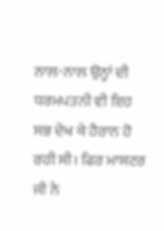ਨਾਲ-ਨਾਲ ਉਨ੍ਹਾਂ ਦੀ ਧਰਮਪਤਨੀ ਵੀ ਇਹ ਸਭ ਦੇਖ ਕੇ ਹੈਰਾਨ ਹੋ ਰਹੀ ਸੀ। ਫਿਰ ਮਾਸਟਰ ਜੀ ਨੇ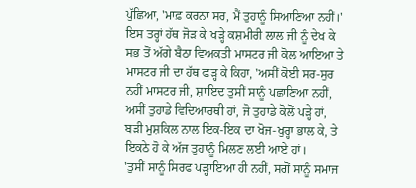ਪੁੱਛਿਆ, 'ਮਾਫ਼ ਕਰਨਾ ਸਰ, ਮੈਂ ਤੁਹਾਨੂੰ ਸਿਆਣਿਆ ਨਹੀਂ।'
ਇਸ ਤਰ੍ਹਾਂ ਹੱਥ ਜੋੜ ਕੇ ਖੜ੍ਹੇ ਕਸ਼ਮੀਰੀ ਲਾਲ ਜੀ ਨੂੰ ਦੇਖ ਕੇ ਸਭ ਤੋਂ ਅੱਗੇ ਬੈਠਾ ਵਿਅਕਤੀ ਮਾਸਟਰ ਜੀ ਕੋਲ ਆਇਆ ਤੇ ਮਾਸਟਰ ਜੀ ਦਾ ਹੱਥ ਫੜ੍ਹ ਕੇ ਕਿਹਾ, 'ਅਸੀਂ ਕੋਈ ਸਰ-ਸੁਰ ਨਹੀਂ ਮਾਸਟਰ ਜੀ, ਸ਼ਾਇਦ ਤੁਸੀਂ ਸਾਨੂੰ ਪਛਾਣਿਆ ਨਹੀਂ, ਅਸੀਂ ਤੁਹਾਡੇ ਵਿਦਿਆਰਥੀ ਹਾਂ, ਜੋ ਤੁਹਾਡੇ ਕੋਲੋਂ ਪੜ੍ਹੇ ਹਾਂ, ਬੜੀ ਮੁਸ਼ਕਿਲ ਨਾਲ ਇਕ-ਇਕ ਦਾ ਖੋਜ-ਖੁਰ੍ਹਾ ਭਾਲ ਕੇ, ਤੇ ਇਕਠੇ ਹੋ ਕੇ ਅੱਜ ਤੁਹਾਨੂੰ ਮਿਲਣ ਲਈ ਆਏ ਹਾਂ।
'ਤੁਸੀਂ ਸਾਨੂੰ ਸਿਰਫ ਪੜ੍ਹਾਇਆ ਹੀ ਨਹੀਂ, ਸਗੋਂ ਸਾਨੂੰ ਸਮਾਜ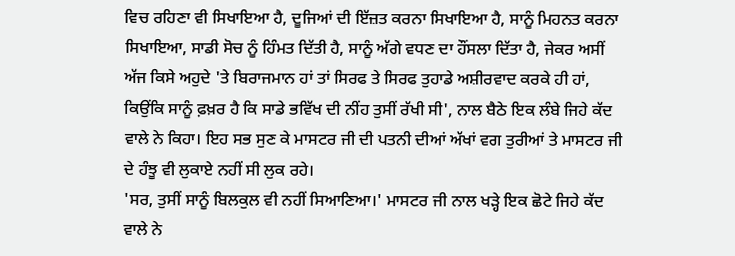ਵਿਚ ਰਹਿਣਾ ਵੀ ਸਿਖਾਇਆ ਹੈ, ਦੂਜਿਆਂ ਦੀ ਇੱਜ਼ਤ ਕਰਨਾ ਸਿਖਾਇਆ ਹੈ, ਸਾਨੂੰ ਮਿਹਨਤ ਕਰਨਾ ਸਿਖਾਇਆ, ਸਾਡੀ ਸੋਚ ਨੂੰ ਹਿੰਮਤ ਦਿੱਤੀ ਹੈ, ਸਾਨੂੰ ਅੱਗੇ ਵਧਣ ਦਾ ਹੌਂਸਲਾ ਦਿੱਤਾ ਹੈ, ਜੇਕਰ ਅਸੀਂ ਅੱਜ ਕਿਸੇ ਅਹੁਦੇ 'ਤੇ ਬਿਰਾਜਮਾਨ ਹਾਂ ਤਾਂ ਸਿਰਫ ਤੇ ਸਿਰਫ ਤੁਹਾਡੇ ਅਸ਼ੀਰਵਾਦ ਕਰਕੇ ਹੀ ਹਾਂ, ਕਿਉਂਕਿ ਸਾਨੂੰ ਫ਼ਖ਼ਰ ਹੈ ਕਿ ਸਾਡੇ ਭਵਿੱਖ ਦੀ ਨੀਂਹ ਤੁਸੀਂ ਰੱਖੀ ਸੀ', ਨਾਲ ਬੈਠੇ ਇਕ ਲੰਬੇ ਜਿਹੇ ਕੱਦ ਵਾਲੇ ਨੇ ਕਿਹਾ। ਇਹ ਸਭ ਸੁਣ ਕੇ ਮਾਸਟਰ ਜੀ ਦੀ ਪਤਨੀ ਦੀਆਂ ਅੱਖਾਂ ਵਗ ਤੁਰੀਆਂ ਤੇ ਮਾਸਟਰ ਜੀ ਦੇ ਹੰਝੂ ਵੀ ਲੁਕਾਏ ਨਹੀਂ ਸੀ ਲੁਕ ਰਹੇ।
'ਸਰ, ਤੁਸੀਂ ਸਾਨੂੰ ਬਿਲਕੁਲ ਵੀ ਨਹੀਂ ਸਿਆਣਿਆ।' ਮਾਸਟਰ ਜੀ ਨਾਲ ਖੜ੍ਹੇ ਇਕ ਛੋਟੇ ਜਿਹੇ ਕੱਦ ਵਾਲੇ ਨੇ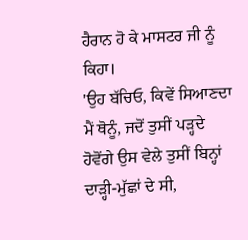ਹੈਰਾਨ ਹੋ ਕੇ ਮਾਸਟਰ ਜੀ ਨੂੰ ਕਿਹਾ।
'ਉਹ ਬੱਚਿਓ, ਕਿਵੇਂ ਸਿਆਣਦਾ ਮੈਂ ਥੋਨੂੰ, ਜਦੋਂ ਤੁਸੀਂ ਪੜ੍ਹਦੇ ਹੋਵੋਂਗੇ ਉਸ ਵੇਲੇ ਤੁਸੀਂ ਬਿਨ੍ਹਾਂ ਦਾੜ੍ਹੀ-ਮੁੱਛਾਂ ਦੇ ਸੀ,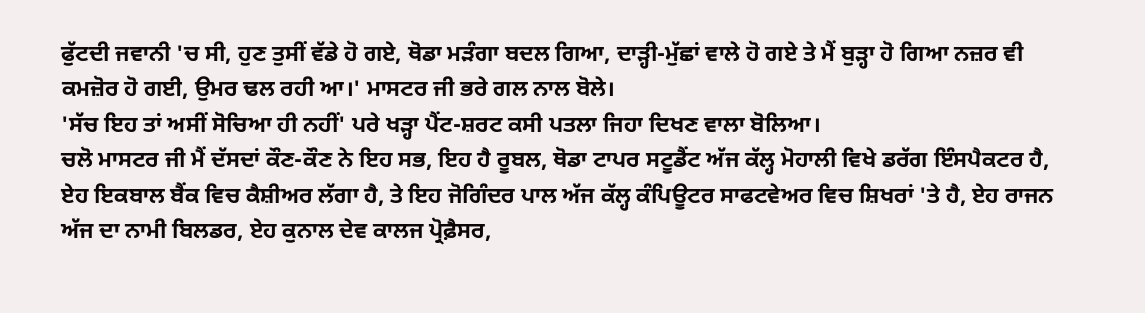ਫੁੱਟਦੀ ਜਵਾਨੀ 'ਚ ਸੀ, ਹੁਣ ਤੁਸੀਂ ਵੱਡੇ ਹੋ ਗਏ, ਥੋਡਾ ਮੜੰਗਾ ਬਦਲ ਗਿਆ, ਦਾੜ੍ਹੀ-ਮੁੱਛਾਂ ਵਾਲੇ ਹੋ ਗਏ ਤੇ ਮੈਂ ਬੁੜ੍ਹਾ ਹੋ ਗਿਆ ਨਜ਼ਰ ਵੀ ਕਮਜ਼ੋਰ ਹੋ ਗਈ, ਉਮਰ ਢਲ ਰਹੀ ਆ।' ਮਾਸਟਰ ਜੀ ਭਰੇ ਗਲ ਨਾਲ ਬੋਲੇ।
'ਸੱਚ ਇਹ ਤਾਂ ਅਸੀਂ ਸੋਚਿਆ ਹੀ ਨਹੀਂ' ਪਰੇ ਖੜ੍ਹਾ ਪੈਂਟ-ਸ਼ਰਟ ਕਸੀ ਪਤਲਾ ਜਿਹਾ ਦਿਖਣ ਵਾਲਾ ਬੋਲਿਆ।
ਚਲੋ ਮਾਸਟਰ ਜੀ ਮੈਂ ਦੱਸਦਾਂ ਕੌਣ-ਕੌਣ ਨੇ ਇਹ ਸਭ, ਇਹ ਹੈ ਰੂਬਲ, ਥੋਡਾ ਟਾਪਰ ਸਟੂਡੈਂਟ ਅੱਜ ਕੱਲ੍ਹ ਮੋਹਾਲੀ ਵਿਖੇ ਡਰੱਗ ਇੰਸਪੈਕਟਰ ਹੈ, ਏਹ ਇਕਬਾਲ ਬੈਂਕ ਵਿਚ ਕੈਸ਼ੀਅਰ ਲੱਗਾ ਹੈ, ਤੇ ਇਹ ਜੋਗਿੰਦਰ ਪਾਲ ਅੱਜ ਕੱਲ੍ਹ ਕੰਪਿਊਟਰ ਸਾਫਟਵੇਅਰ ਵਿਚ ਸ਼ਿਖਰਾਂ 'ਤੇ ਹੈ, ਏਹ ਰਾਜਨ ਅੱਜ ਦਾ ਨਾਮੀ ਬਿਲਡਰ, ਏਹ ਕੁਨਾਲ ਦੇਵ ਕਾਲਜ ਪ੍ਰੋਫ਼ੈਸਰ,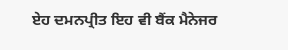ਏਹ ਦਮਨਪ੍ਰੀਤ ਇਹ ਵੀ ਬੈਂਕ ਮੈਨੇਜਰ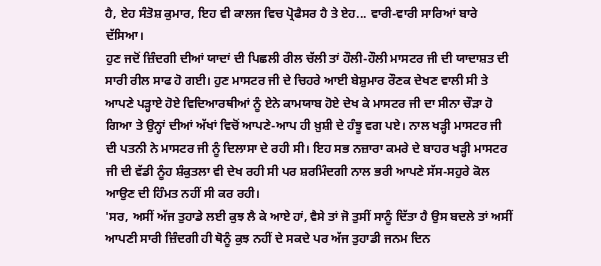ਹੈ, ਏਹ ਸੰਤੋਸ਼ ਕੁਮਾਰ, ਇਹ ਵੀ ਕਾਲਜ ਵਿਚ ਪ੍ਰੋਫੈਸਰ ਹੈ ਤੇ ਏਹ... ਵਾਰੀ-ਵਾਰੀ ਸਾਰਿਆਂ ਬਾਰੇ ਦੱਸਿਆ।
ਹੁਣ ਜਦੋਂ ਜ਼ਿੰਦਗੀ ਦੀਆਂ ਯਾਦਾਂ ਦੀ ਪਿਛਲੀ ਰੀਲ ਚੱਲੀ ਤਾਂ ਹੌਲੀ-ਹੌਲੀ ਮਾਸਟਰ ਜੀ ਦੀ ਯਾਦਾਸ਼ਤ ਦੀ ਸਾਰੀ ਰੀਲ ਸਾਫ ਹੋ ਗਈ। ਹੁਣ ਮਾਸਟਰ ਜੀ ਦੇ ਚਿਹਰੇ ਆਈ ਬੇਸ਼ੁਮਾਰ ਰੌਣਕ ਦੇਖਣ ਵਾਲੀ ਸੀ ਤੇ ਆਪਣੇ ਪੜ੍ਹਾਏ ਹੋਏ ਵਿਦਿਆਰਥੀਆਂ ਨੂੰ ਏਨੇ ਕਾਮਯਾਬ ਹੋਏ ਦੇਖ ਕੇ ਮਾਸਟਰ ਜੀ ਦਾ ਸੀਨਾ ਚੌੜਾ ਹੋ ਗਿਆ ਤੇ ਉਨ੍ਹਾਂ ਦੀਆਂ ਅੱਖਾਂ ਵਿਚੋਂ ਆਪਣੇ-ਆਪ ਹੀ ਖ਼ੁਸ਼ੀ ਦੇ ਹੰਝੂ ਵਗ ਪਏ। ਨਾਲ ਖੜ੍ਹੀ ਮਾਸਟਰ ਜੀ ਦੀ ਪਤਨੀ ਨੇ ਮਾਸਟਰ ਜੀ ਨੂੰ ਦਿਲਾਸਾ ਦੇ ਰਹੀ ਸੀ। ਇਹ ਸਭ ਨਜ਼ਾਰਾ ਕਮਰੇ ਦੇ ਬਾਹਰ ਖੜ੍ਹੀ ਮਾਸਟਰ ਜੀ ਦੀ ਵੱਡੀ ਨੂੰਹ ਸ਼ੰਕੁਤਲਾ ਵੀ ਦੇਖ ਰਹੀ ਸੀ ਪਰ ਸ਼ਰਮਿੰਦਗੀ ਨਾਲ ਭਰੀ ਆਪਣੇ ਸੱਸ-ਸਹੁਰੇ ਕੋਲ ਆਉਣ ਦੀ ਹਿੰਮਤ ਨਹੀਂ ਸੀ ਕਰ ਰਹੀ।
'ਸਰ, ਅਸੀਂ ਅੱਜ ਤੁਹਾਡੇ ਲਈ ਕੁਝ ਲੈ ਕੇ ਆਏ ਹਾਂ, ਵੈਸੇ ਤਾਂ ਜੋ ਤੁਸੀਂ ਸਾਨੂੰ ਦਿੱਤਾ ਹੈ ਉਸ ਬਦਲੇ ਤਾਂ ਅਸੀਂ ਆਪਣੀ ਸਾਰੀ ਜ਼ਿੰਦਗੀ ਹੀ ਥੋਨੂੰ ਕੁਝ ਨਹੀਂ ਦੇ ਸਕਦੇ ਪਰ ਅੱਜ ਤੁਹਾਡੀ ਜਨਮ ਦਿਨ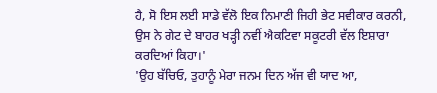ਹੈ, ਸੋ ਇਸ ਲਈ ਸਾਡੇ ਵੱਲੋ ਇਕ ਨਿਮਾਣੀ ਜਿਹੀ ਭੇਟ ਸਵੀਕਾਰ ਕਰਨੀ, ਉਸ ਨੇ ਗੇਟ ਦੇ ਬਾਹਰ ਖੜ੍ਹੀ ਨਵੀਂ ਐਕਟਿਵਾ ਸਕੂਟਰੀ ਵੱਲ ਇਸ਼ਾਰਾ ਕਰਦਿਆਂ ਕਿਹਾ।'
'ਉਹ ਬੱਚਿਓ, ਤੁਹਾਨੂੰ ਮੇਰਾ ਜਨਮ ਦਿਨ ਅੱਜ ਵੀ ਯਾਦ ਆ,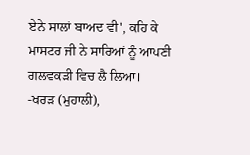ਏਨੇ ਸਾਲਾਂ ਬਾਅਦ ਵੀ', ਕਹਿ ਕੇ ਮਾਸਟਰ ਜੀ ਨੇ ਸਾਰਿਆਂ ਨੂੰ ਆਪਣੀ ਗਲਵਕੜੀ ਵਿਚ ਲੈ ਲਿਆ।
-ਖਰੜ (ਮੁਹਾਲੀ),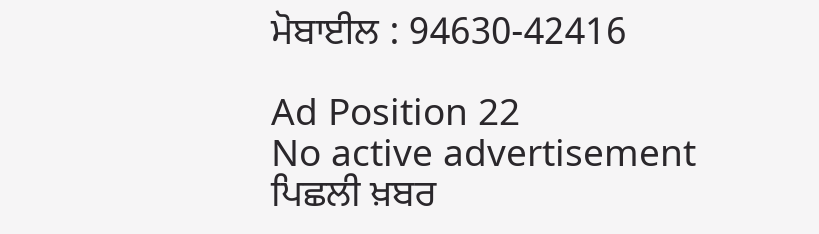ਮੋਬਾਈਲ : 94630-42416

Ad Position 22
No active advertisement
ਪਿਛਲੀ ਖ਼ਬਰ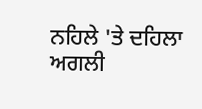ਨਹਿਲੇ 'ਤੇ ਦਹਿਲਾ ਅਗਲੀ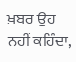ਖ਼ਬਰ ਉਹ ਨਹੀਂ ਕਹਿੰਦਾ,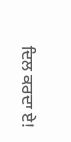ਦਿਲ ਕਰਦਾ ਏ!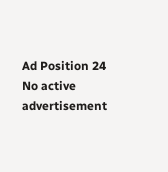Ad Position 24
No active advertisement